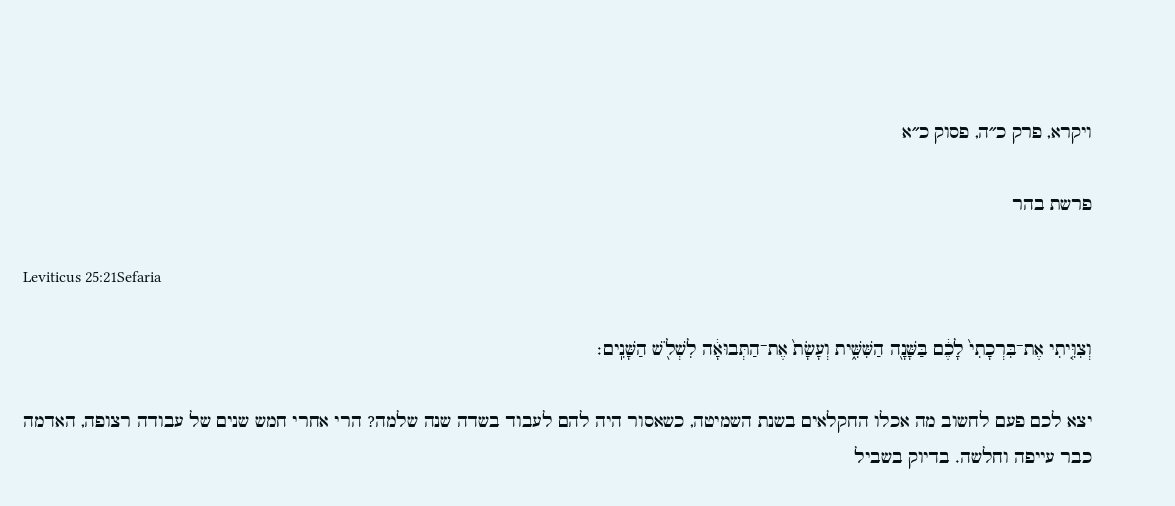ויקרא, פרק כ״ה, פסוק כ״א

פרשת בהר

Leviticus 25:21Sefaria

וְצִוִּ֤יתִי אֶת־בִּרְכָתִי֙ לָכֶ֔ם בַּשָּׁנָ֖ה הַשִּׁשִּׁ֑ית וְעָשָׂת֙ אֶת־הַתְּבוּאָ֔ה לִשְׁלֹ֖שׁ הַשָּׁנִֽים׃

יצא לכם פעם לחשוב מה אכלו החקלאים בשנת השמיטה, כשאסור היה להם לעבוד בשדה שנה שלמה? הרי אחרי חמש שנים של עבודה רצופה, האדמה כבר עייפה וחלשה. בדיוק בשביל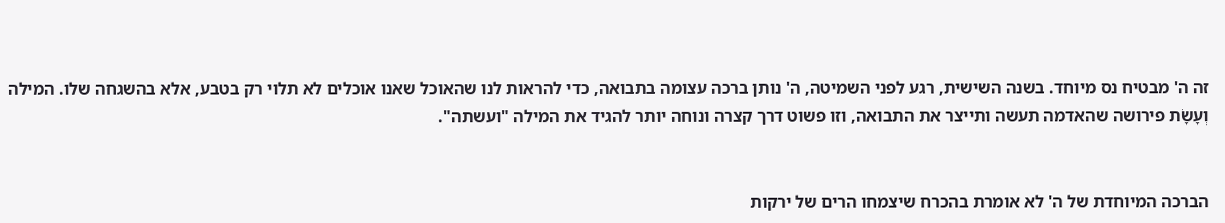זה ה' מבטיח נס מיוחד. בשנה השישית, רגע לפני השמיטה, ה' נותן ברכה עצומה בתבואה, כדי להראות לנו שהאוכל שאנו אוכלים לא תלוי רק בטבע, אלא בהשגחה שלו. המילה וְעָשָׂת פירושה שהאדמה תעשה ותייצר את התבואה, וזו פשוט דרך קצרה ונוחה יותר להגיד את המילה "ועשתה".


הברכה המיוחדת של ה' לא אומרת בהכרח שיצמחו הרים של ירקות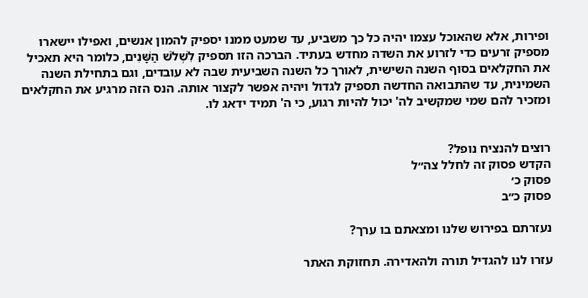ופירות, אלא שהאוכל עצמו יהיה כל כך משביע, עד שמעט ממנו יספיק להמון אנשים, ואפילו יישארו מספיק זרעים כדי לזרוע את השדה מחדש בעתיד. הברכה הזו תספיק לִשְׁלֹשׁ הַשָּׁנִים, כלומר היא תאכיל את החקלאים בסוף השנה השישית, לאורך כל השנה השביעית שבה לא עובדים, וגם בתחילת השנה השמינית, עד שהתבואה החדשה תספיק לגדול ויהיה אפשר לקצור אותה. הנס הזה מרגיע את החקלאים ומזכיר להם שמי שמקשיב לה' יכול להיות רגוע, כי ה' תמיד ידאג לו.


רוצים להנציח נופל?
הקדש פסוק זה לחלל צה״ל
פסוק כ׳
פסוק כ״ב

נעזרתם בפירוש שלנו ומצאתם בו ערך?

עזרו לנו להגדיל תורה ולהאדירה. תחזוקת האתר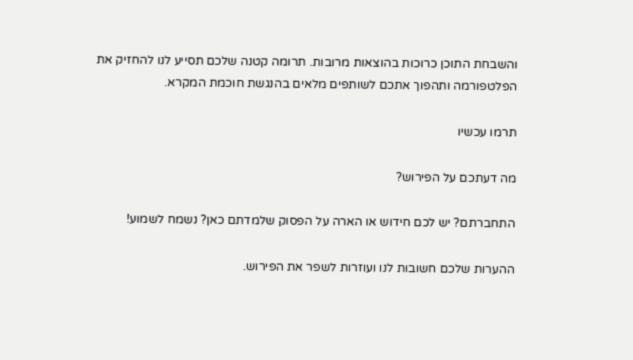והשבחת התוכן כרוכות בהוצאות מרובות. תרומה קטנה שלכם תסייע לנו להחזיק את הפלטפורמה ותהפוך אתכם לשותפים מלאים בהנגשת חוכמת המקרא.

תרמו עכשיו

מה דעתכם על הפירוש?

התחברתם? יש לכם חידוש או הארה על הפסוק שלמדתם כאן? נשמח לשמוע!

ההערות שלכם חשובות לנו ועוזרות לשפר את הפירוש.